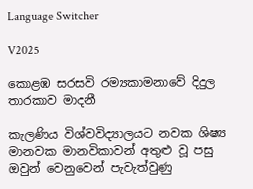Language Switcher

V2025

කොළඹ සරසවි රම්‍යකාමනාවේ දිදුල තාරකාව මාදනී

කැලණිය විශ්වවිද්‍යාලයට නවක ශිෂ්‍ය මානවක මානවිකාවන් අතුළු වූ පසු ඔවුන් වෙනුවෙන් පැවැත්වුණු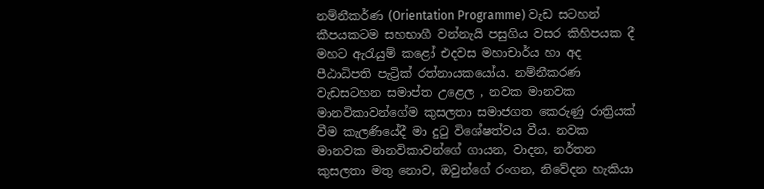නම්නීකර්ණ (Orientation Programme) වැඩ සටහන් කීපයකටම සහභාගී වන්නැයි පසුගිය වසර කිහිපයක දී මහට ඇරැයුම් කළෝ එදවස මහාචාර්ය හා අද පීඨාධිපති පැට්‍රික් රත්නායකයෝය. නම්නීකරණ වැඩසටහන සමාප්ත උළෙල , නවක මානවක මානවිකාවන්ගේම කුසලතා සමාජගත කෙරුණු රාත්‍රියක් වීම කැලණියේදී මා දුටු විශේෂත්වය වීය. නවක මානවක මානවිකාවන්ගේ ගායන, වාදන, නර්තන කුසලතා මතු නොව, ඔවුන්ගේ රංගන, නිවේදන හැකියා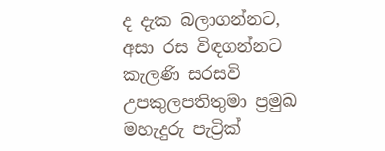ද දැක බලාගන්නට, අසා රස විඳගන්නට කැලණි සරසවි උපකුලපතිතුමා ප්‍රමුඛ මහැදුරු පැට්‍රික්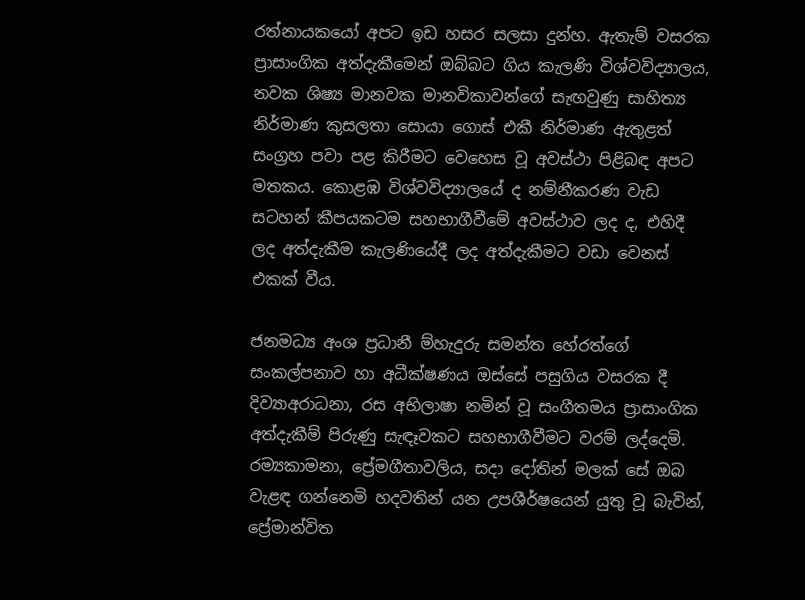රත්නායකයෝ අපට ඉඩ හසර සලසා දුන්හ. ඇතැම් වසරක ප්‍රාසාංගික අත්දැකීමෙන් ඔබ්බට ගිය කැලණි විශ්වවිද්‍යාලය, නවක ශිෂ්‍ය මානවක මානවිකාවන්ගේ සැඟවුණු සාහිත්‍ය නිර්මාණ කුසලතා සොයා ගොස් එකී නිර්මාණ ඇතුළත් සංග්‍රහ පවා පළ කිරීමට වෙහෙස වූ අවස්ථා පිළිබඳ අපට මතකය. කොළඹ විශ්වවිද්‍යාලයේ ද නම්නීකරණ වැඩ සටහන් කීපයකටම සහභාගීවීමේ අවස්ථාව ලද ද, එහිදී ලද අත්දැකීම කැලණියේදී ලද අත්දැකීමට වඩා වෙනස් එකක් වීය.

ජනමධ්‍ය අංශ ප්‍රධානී ම්හැදුරු සමන්ත හේරත්ගේ සංකල්පනාව හා අධීක්ෂණය ඔස්සේ පසුගිය වසරක දී දිව්‍යාඅරාධනා, රස අභිලාෂා නමින් වූ සංගීතමය ප්‍රාසාංගික අත්දැකීම් පිරුණු සැඳෑවකට සහභාගීවීමට වරම් ලද්දෙමි. රම්‍යකාමනා, ප්‍රේමගීතාවලිය, සදා දෝතින් මලක් සේ ඔබ වැළඳ ගන්නෙමි හදවතින් යන උපශීර්ෂයෙන් යුතු වූ බැවින්, ප්‍රේමාන්විත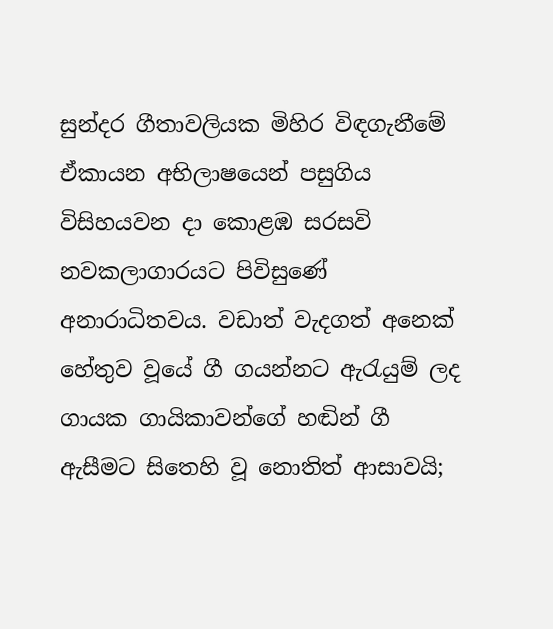සුන්දර ගීතාවලියක මිහිර විඳගැනීමේ ඒකායන අභිලාෂයෙන් පසුගිය විසිහයවන දා කොළඹ සරසවි නවකලාගාරයට පිවිසුණේ අනාරාධිතවය. වඩාත් වැදගත් අනෙක් හේතුව වූයේ ගී ගයන්නට ඇරැයුම් ලද ගායක ගායිකාවන්ගේ හඬින් ගී ඇසීමට සිතෙහි වූ නොතිත් ආසාවයි;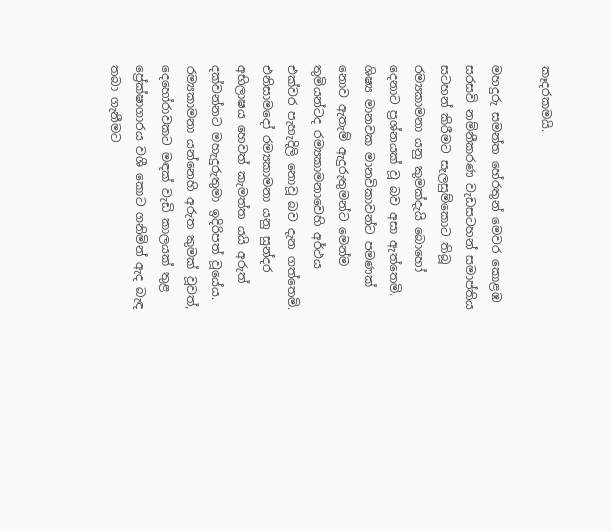කෑදරකමයි.

මහදුරු සමන්ත හේරතුන් මෙවර කොළඹ සරසවි නම්නීකරණ වැඩසටහන් සමාප්තිය සටහන් කිරීමට සැලසුම්කොට තිබූ රම්‍යකාමනා යනු කුමක්දැයි බොහෝ දෙනාට ප්‍රශ්නයක් වූ බව අසා ඇත්තෙමි. ශිෂ්‍ය මානවක මානවිකාවන්ට පමණක් නොව ඇතැම් ඇදුරුතුමන්ට මෙන්ම තුමියන්ටද රම්‍යකාමනාවෙහි අර්ථය එක්වර පැහැදිලි නොවූ බව දැන ගත්තෙමි. එනිසාමදෝ රම්‍යකාමනා යනු සුන්දර අභිලාෂය හෙවත් කැමත්ත යයි අරුත් දක්වන්නට මහැදුරුතුමා ඉදිරිපත් වූයේය. රම්‍යකාමනා යන්නෙහි අරුත කුමක් වූවත්, දෙහෝරාවකට මඳක් වැඩි කාලයක් තුළ ප්‍රේක්ෂාගාරය වශී කොට ගනිමින් ඇද බැඳ තබා ගැනීමට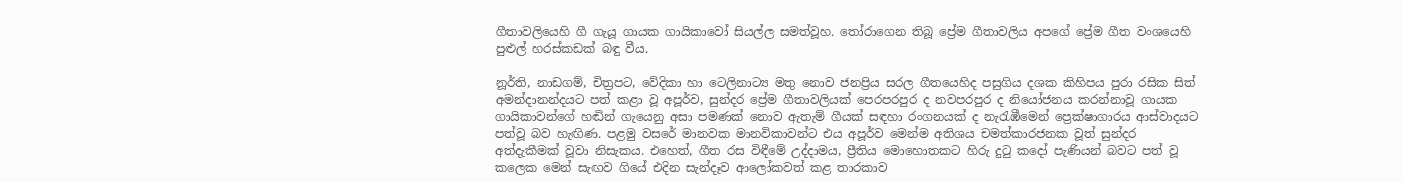ගීතාවලියෙහි ගී ගැයූ ගායක ගායිකාවෝ සියල්ල සමත්වූහ. තෝරාගෙන තිබූ ප්‍රේම ගීතාවලිය අපගේ ප්‍රේම ගීත වංශයෙහි පුළුල් හරස්කඩක් බඳු වීය.

නූර්ති, නාඩගම්, චිත්‍රපට, වේදිකා හා ටෙලිනාට්‍ය මතු නොව ජනප්‍රිය සරල ගීතයෙහිද පසුගිය දශක කිහිපය පුරා රසික සිත් අමන්දානන්දයට පත් කළා වූ අපූර්ව, සුන්දර ප්‍රේම ගීතාවලියක් පෙරපරපුර ද නවපරපුර ද නියෝජනය කරන්නාවූ ගායක ගායිකාවන්ගේ හඬින් ගැයෙනු අසා පමණක් නොව ඇතැම් ගීයක් සඳහා රංගනයක් ද නැරැඹීමෙන් ප්‍රෙක්ෂාගාරය ආස්වාදයට පත්වූ බව හැඟිණ. පළමු වසරේ මානවක මානවිකාවන්ට එය අපූර්ව මෙන්ම අතිශය චමත්කාරජනක වූත් සුන්දර අත්දැකීමක් වූවා නිසැකය. එහෙත්, ගීත රස විඳීමේ උද්දාමය, ප්‍රීතිය මොහොතකට හිරු දුටු කදෝ පැණියන් බවට පත් වූ කලෙක මෙන් සැඟව ගියේ එදින සැන්දෑව ආලෝකවත් කළ තාරකාව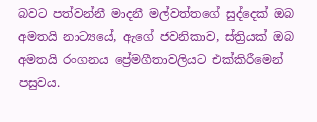බවට පත්වන්නී මාදනී මල්වත්තගේ සුද්දෙක් ඔබ අමතයි නාට්‍යයේ, ඇගේ ජවනිකාව, ස්ත්‍රියක් ඔබ අමතයි රංගනය ප්‍රේමගීතාවලියට එක්කිරීමෙන් පසුවය.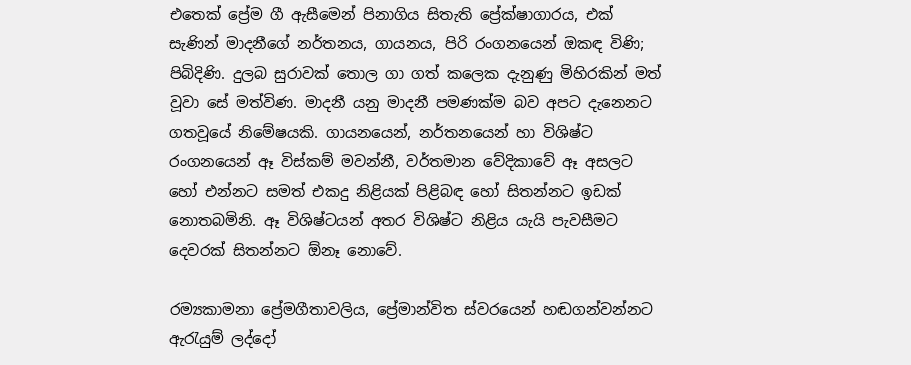එතෙක් ප්‍රේම ගී ඇසීමෙන් පිනාගිය සිතැති ප්‍රේක්ෂාගාරය, එක් සැණින් මාදනීගේ නර්තනය, ගායනය, පිරි රංගනයෙන් ඔකඳ විණි; පිබිදිණි. දුලබ සුරාවක් තොල ගා ගත් කලෙක දැනුණු මිහිරකින් මත් වූවා සේ මත්විණ. මාදනී යනු මාදනී පමණක්ම බව අපට දැනෙනට ගතවූයේ නිමේෂයකි. ගායනයෙන්, නර්තනයෙන් හා විශිෂ්ට රංගනයෙන් ඈ විස්කම් මවන්නී, වර්තමාන වේදිකාවේ ඈ අසලට හෝ එන්නට සමත් එකදු නිළියක් පිළිබඳ හෝ සිතන්නට ඉඩක් නොතබමිනි. ඈ විශිෂ්ටයන් අතර විශිෂ්ට නිළිය යැයි පැවසීමට දෙවරක් සිතන්නට ඕනෑ නොවේ.

රම්‍යකාමනා ප්‍රේමගීතාවලිය, ප්‍රේමාන්විත ස්වරයෙන් හඬගන්වන්නට ඇරැයුම් ලද්දෝ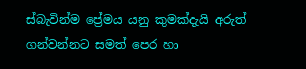ස්බැවින්ම ප්‍රේමය යනු කුමක්දැයි අරුත් ගන්වන්නට සමත් පෙර හා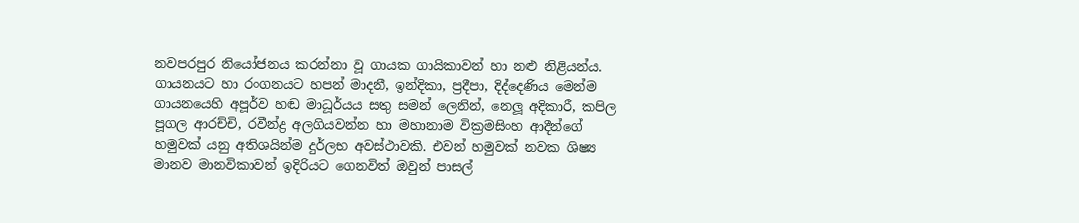නවපරපුර නියෝජනය කරන්නා වූ ගායක ගායිකාවන් හා නළු නිළියන්ය. ගායනයට හා රංගනයට හපන් මාදනී, ඉන්දිකා, ප්‍රදීපා, දිද්දෙණිය මෙන්ම ගායනයෙහි අපූර්ව හඬ මාධූර්යය සතු සමන් ලෙනින්, නෙලූ අදිකාරී, කපිල පූගල ආරච්චි, රවීන්ද්‍ර අලගියවන්න හා මහානාම වික්‍රමසිංහ ආදීන්ගේ හමුවක් යනු අතිශයින්ම දුර්ලභ අවස්ථාවකි. එවන් හමුවක් නවක ශිෂ්‍ය මානව මානවිකාවන් ඉදිරියට ගෙනවිත් ඔවුන් පාසල්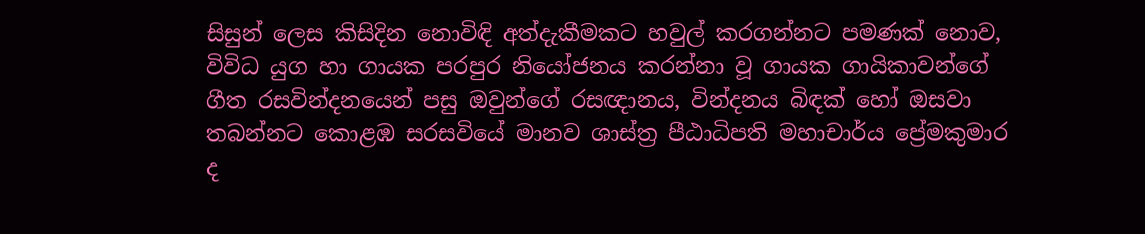සිසුන් ලෙස කිසිදින නොවිඳි අත්දැකීමකට හවුල් කරගන්නට පමණක් නොව, විවිධ යුග හා ගායක පරපුර නියෝජනය කරන්නා වූ ගායක ගායිකාවන්ගේ ගීත රසවින්දනයෙන් පසු ඔවුන්ගේ රසඥානය, වින්දනය බිඳක් හෝ ඔසවා තබන්නට කොළඹ සරසවියේ මානව ශාස්ත්‍ර පීඨාධිපති මහාචාර්ය ප්‍රේමකුමාර ද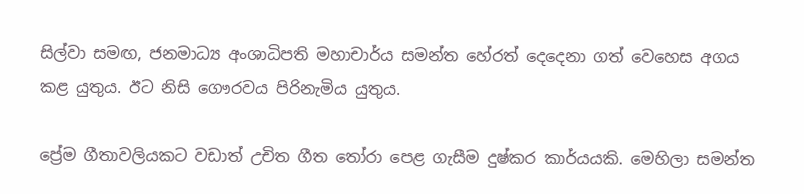සිල්වා සමඟ, ජනමාධ්‍ය අංශාධිපති මහාචාර්ය සමන්ත හේරත් දෙදෙනා ගත් වෙහෙස අගය කළ යුතුය. ඊට නිසි ගෞරවය පිරිනැමිය යුතුය.

ප්‍රේම ගීතාවලියකට වඩාත් උචිත ගීත තෝරා පෙළ ගැසීම දුෂ්කර කාර්යයකි. මෙහිලා සමන්ත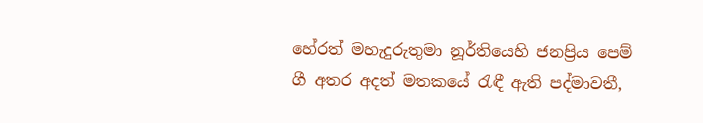හේරත් මහැදුරුතුමා නූර්තියෙහි ජනප්‍රිය පෙම් ගී අතර අදත් මතකයේ රැඳී ඇති පද්මාවතී,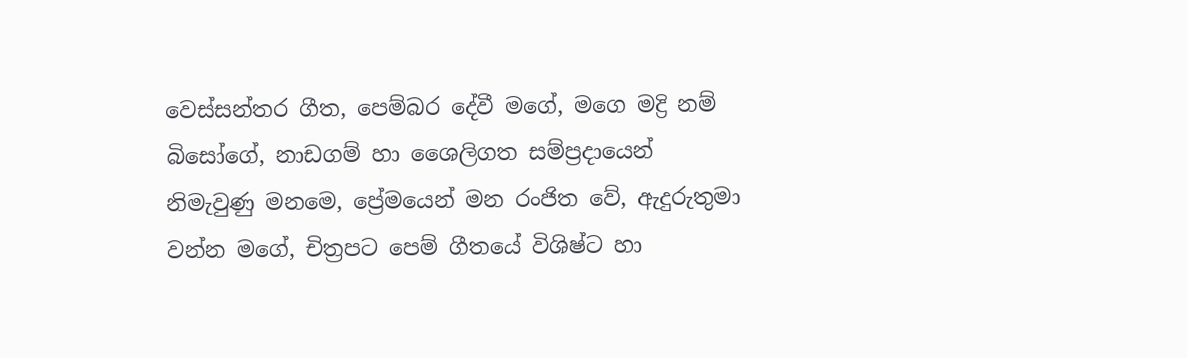වෙස්සන්තර ගීත, පෙම්බර දේවී මගේ, මගෙ මද්‍රි නම් බිසෝගේ, නාඩගම් හා ශෛලිගත සම්ප්‍රදායෙන් නිමැවුණු මනමෙ, ප්‍රේමයෙන් මන රංජිත වේ, ඇදුරුතුමා වන්න මගේ, චිත්‍රපට පෙම් ගීතයේ විශිෂ්ට හා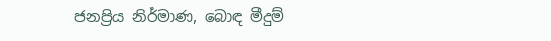ජනප්‍රිය නිර්මාණ, බොඳ මීදුම්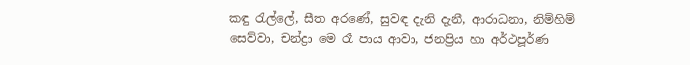කඳු රැල්ලේ, සීත අරණේ, සුවඳ දැනි දැනී, ආරාධනා, නිම්හිම් සෙව්වා, චන්ද්‍රා මෙ රෑ පාය ආවා, ජනප්‍රිය හා අර්ථපූර්ණ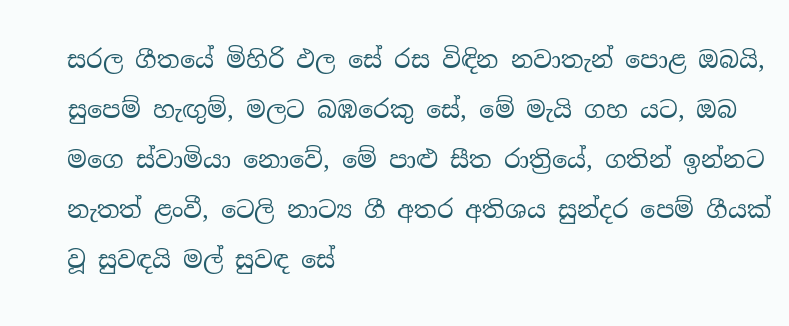සරල ගීතයේ මිහිරි ඵල සේ රස විඳින නවාතැන් පොළ ඔබයි, සුපෙම් හැඟුම්, මලට බඹරෙකු සේ, මේ මැයි ගහ යට, ඔබ මගෙ ස්වාමියා නොවේ, මේ පාළු සීත රාත්‍රියේ, ගතින් ඉන්නට නැතත් ළංවී, ටෙලි නාට්‍ය ගී අතර අතිශය සුන්දර පෙම් ගීයක් වූ සුවඳයි මල් සුවඳ සේ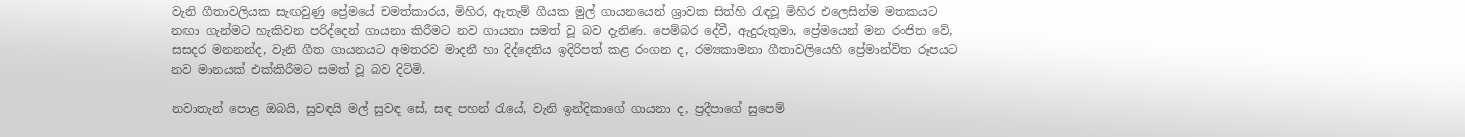වැනි ගීතාවලියක සැඟවුණු ප්‍රේමයේ චමත්කාරය, මිහිර, ඇතැම් ගීයක මුල් ගායනයෙන් ශ්‍රාවක සිත්හි රැඳවූ මිහිර එලෙසින්ම මතකයට නඟා ගැන්මට හැකිවන පරිද්දෙන් ගායනා කිරීමට නව ගායනා සමත් වූ බව දැනිණ. පෙම්බර දේවී, ඇදුරුතුමා, ප්‍රේමයෙන් මන රංජිත වේ, සසදර මනනන්ද, වැනි ගීත ගායනයට අමතරව මාදනී හා දිද්දෙනිය ඉදිරිපත් කළ රංගන ද, රම්‍යකාමනා ගීතාවලියෙහි ප්‍රේමාන්විත රූපයට නව මානයක් එක්කිරීමට සමත් වූ බව දිටිමි.

නවාතැන් පොළ ඔබයි, සුවඳයි මල් සුවඳ සේ, සඳ පහන් රැයේ, වැනි ඉන්දිකාගේ ගායනා ද, ප්‍රදීපාගේ සුපෙම්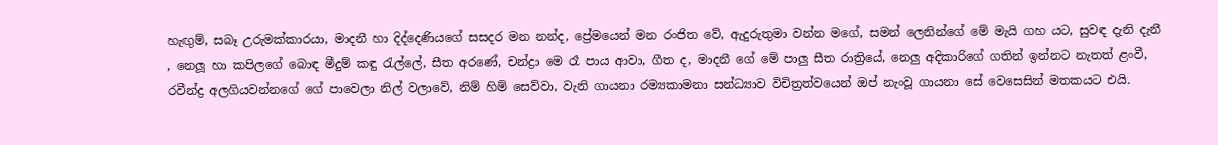හැඟුම්, සබෑ උරුමක්කාරයා, මාදනී හා දිද්දෙණියගේ සසදර මන නන්ද, ප්‍රේමයෙන් මන රංජිත වේ, ඇදුරුතුමා වන්න මගේ, සමන් ලෙනින්ගේ මේ මැයි ගහ යට, සුවඳ දැනි දැනී , නෙලූ හා කපිලගේ බොඳ මීදුම් කඳු රැල්ලේ, සීත අරණේ, චන්ද්‍රා මෙ රෑ පාය ආවා, ගීත ද, මාදනී ගේ මේ පාලු සීත රාත්‍රියේ, නෙලු අදිකාරිගේ ගතින් ඉන්නට නැතත් ළංවී, රවීන්ද්‍ර අලගියවන්නගේ ගේ පාවෙලා නිල් වලාවේ, නිම් හිම් සෙව්වා, වැනි ගායනා රම්‍යකාමනා සන්ධ්‍යාව විචිත්‍රත්වයෙන් ඔප් නැංවූ ගායනා සේ වෙසෙසින් මතකයට එයි.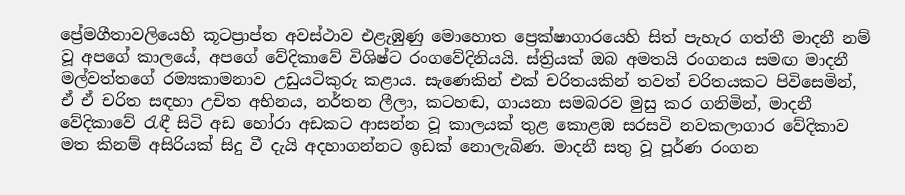ප්‍රේමගීතාවලියෙහි කූටප්‍රාප්ත අවස්ථාව එළැඹුණු මොහොත ප්‍රෙක්ෂාගාරයෙහි සිත් පැහැර ගත්තී මාදනී නම් වූ අපගේ කාලයේ, අපගේ වේදිකාවේ විශිෂ්ට රංගවේදිනියයි. ස්ත්‍රියක් ඔබ අමතයි රංගනය සමඟ මාදනී මල්වත්තගේ රම්‍යකාමනාව උඩුයටිකුරු කළාය. සැණෙකින් එක් චරිතයකින් තවත් චරිතයකට පිවිසෙමින්, ඒ ඒ චරිත සඳහා උචිත අභිනය, නර්තන ලීලා, කටහඬ, ගායනා සමබරව මුසු කර ගනිමින්, මාදනී වේදිකාවේ රැඳී සිටි අඩ හෝරා අඩකට ආසන්න වූ කාලයක් තුළ කොළඹ සරසවි නවකලාගාර වේදිකාව මත කිනම් අසිරියක් සිදු වී දැයි අදහාගන්නට ඉඩක් නොලැබිණ. මාදනී සතු වූ පූර්ණ රංගන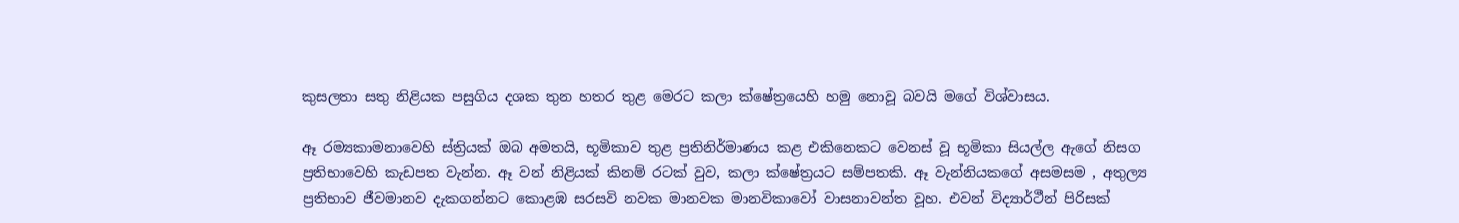කුසලතා සතු නිළියක පසුගිය දශක තුන හතර තුළ මෙරට කලා ක්ෂේත්‍රයෙහි හමු නොවූ බවයි මගේ විශ්වාසය.

ඈ රම්‍යකාමනාවෙහි ස්ත්‍රියක් ඔබ අමතයි, භූමිකාව තුළ ප්‍රතිනිර්මාණය කළ එකිනෙකට වෙනස් වූ භූමිකා සියල්ල ඇගේ නිසග ප්‍රතිභාවෙහි කැඩපත වැන්න. ඈ වන් නිළියක් කිනම් රටක් වුව, කලා ක්ෂේත්‍රයට සම්පතකි. ඈ වැන්නියකගේ අසමසම , අතුල්‍ය ප්‍රතිභාව ජීවමානව දැකගන්නට කොළඹ සරසවි නවක මානවක මානවිකාවෝ වාසනාවන්ත වූහ. එවන් විද්‍යාර්ථීන් පිරිසක්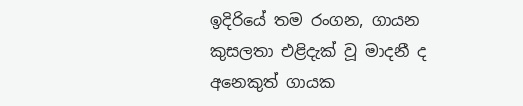ඉදිරියේ තම රංගන, ගායන කුසලතා එළිදැක් වූ මාදනී ද අනෙකුත් ගායක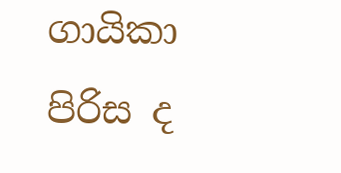ගායිකා පිරිස ද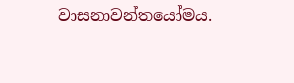වාසනාවන්තයෝමය.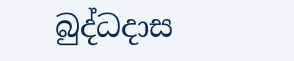බුද්ධදාස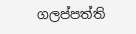ගලප්පත්ති